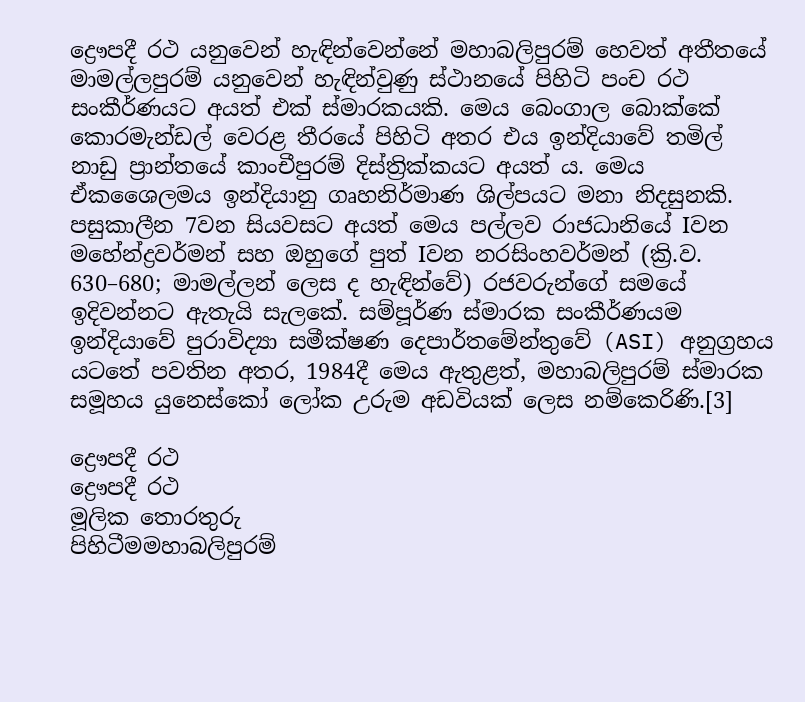ද්‍රෞපදී රථ යනුවෙන් හැඳින්වෙන්නේ මහාබලිපුරම් හෙවත් අතීතයේ මාමල්ලපුරම් යනුවෙන් හැඳින්වුණු ස්ථානයේ පිහිටි පංච රථ සංකීර්ණයට අයත් එක් ස්මාරකයකි. මෙය බෙංගාල බොක්කේ කොරමැන්ඩල් වෙරළ තීරයේ පිහිටි අතර එය ඉන්දියාවේ තමිල් නාඩු ප්‍රාන්තයේ කාංචීපුරම් දිස්ත්‍රික්කයට අයත් ය. මෙය ඒකශෛලමය ඉන්දියානු ගෘහනිර්මාණ ශිල්පයට මනා නිදසුනකි. පසුකාලීන 7වන සියවසට අයත් මෙය පල්ලව රාජධානියේ Iවන මහේන්ද්‍රවර්මන් සහ ඔහුගේ පුත් Iවන නරසිංහවර්මන් (ක්‍රි.ව. 630–680; මාමල්ලන් ලෙස ද හැඳින්වේ) රජවරුන්ගේ සමයේ ඉදිවන්නට ඇතැයි සැලකේ. සම්පූර්ණ ස්මාරක සංකීර්ණයම ඉන්දියාවේ පුරාවිද්‍යා සමීක්ෂණ දෙපාර්තමේන්තුවේ (ASI) අනුග්‍රහය යටතේ පවතින අතර, 1984දී මෙය ඇතුළත්, මහාබලිපුරම් ස්මාරක සමූහය යුනෙස්කෝ ලෝක උරුම අඩවියක් ලෙස නම්කෙරිණි.[3]

ද්‍රෞපදී රථ
ද්‍රෞපදී රථ
මූලික තොරතුරු
පිහිටීමමහාබලිපුරම්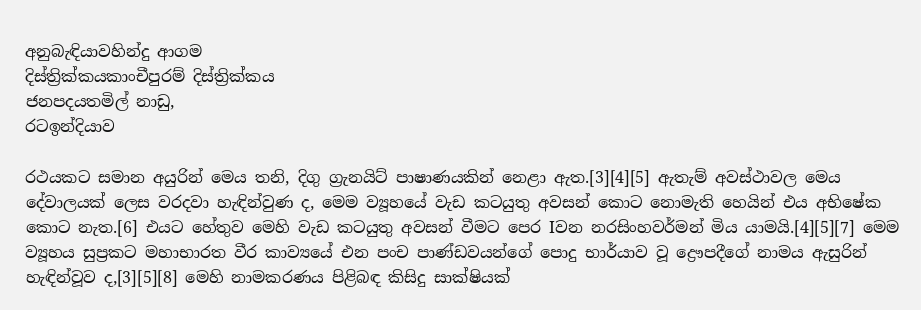අනුබැඳියාවහින්දු ආගම
දිස්ත්‍රික්කයකාංචීපුරම් දිස්ත්‍රික්කය
ජනපදයතමිල් නාඩු,
රටඉන්දියාව

රථයකට සමාන අයුරින් මෙය තනි, දිගු ග්‍රැනයිට් පාෂාණයකින් නෙළා ඇත.[3][4][5] ඇතැම් අවස්ථාවල මෙය දේවාලයක් ලෙස වරදවා හැඳින්වුණ ද, මෙම ව්‍යූහයේ වැඩ කටයුතු අවසන් කොට නොමැති හෙයින් එය අභිෂේක කොට නැත.[6] එයට හේතුව මෙහි වැඩ කටයුතු අවසන් වීමට පෙර Iවන නරසිංහවර්මන් මිය යාමයි.[4][5][7] මෙම ව්‍යූහය සුප්‍රකට මහාභාරත වීර කාව්‍යයේ එන පංච පාණ්ඩවයන්ගේ පොදු භාර්යාව වූ ද්‍රෞපදීගේ නාමය ඇසුරින් හැඳින්වූව ද,[3][5][8] මෙහි නාමකරණය පිළිබඳ කිසිදු සාක්ෂියක්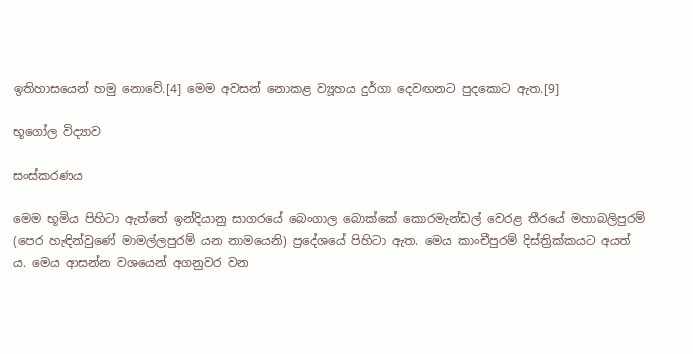ඉතිහාසයෙන් හමු නොවේ.[4] මෙම අවසන් නොකළ ව්‍යූහය දුර්ගා දෙවඟනට පුදකොට ඇත.[9]

භූගෝල විද්‍යාව

සංස්කරණය

මෙම භූමිය පිහිටා ඇත්තේ ඉන්දියානු සාගරයේ බෙංගාල බොක්කේ කොරමැන්ඩල් වෙරළ තීරයේ මහාබලිපුරම් (පෙර හැඳින්වුණේ මාමල්ලපුරම් යන නාමයෙනි) ප්‍රදේශයේ පිහිටා ඇත. මෙය කාංචීපුරම් දිස්ත්‍රික්කයට අයත් ය. මෙය ආසන්න වශයෙන් අගනුවර වන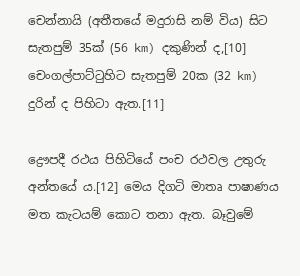චෙන්නායි (අතීතයේ මදුරාසි නම් විය) සිට සැතපුම් 35ක් (56 km) දකුණින් ද,[10] චෙංගල්පාට්ටුහිට සැතපුම් 20ක (32 km) දුරින් ද පිහිටා ඇත.[11]

ද්‍රෞපදී රථය පිහිටියේ පංච රථවල උතුරු අන්තයේ ය.[12] මෙය දිගටි මාතෘ පාෂාණය මත කැටයම් කොට තනා ඇත. බෑවුමේ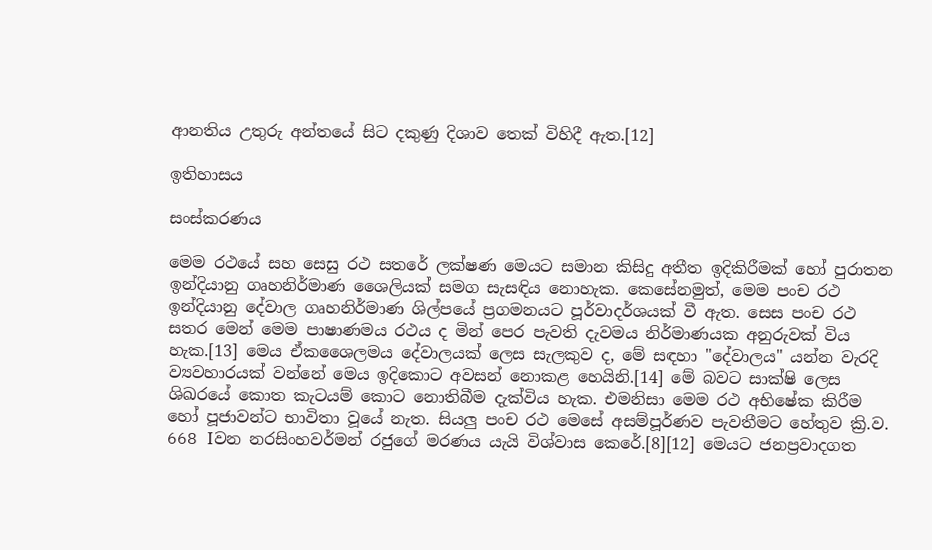ආනතිය උතුරු අන්තයේ සි‍ට දකුණු දිශාව තෙක් විහිදී ඇත.[12]

ඉතිහාසය

සංස්කරණය

මෙම රථයේ සහ සෙසු රථ සතරේ ලක්ෂණ මෙයට සමාන කිසිදු අතීත ඉදිකිරීමක් හෝ පුරාතන ඉන්දියානු ගෘහනිර්මාණ ශෛලියක් සමග සැසඳිය නොහැක. කෙසේනමුත්, මෙම පංච රථ ඉන්දියානු දේවාල ගෘහනිර්මාණ ශිල්පයේ ප්‍රගමනයට පූර්වාදර්ශයක් වී ඇත. සෙස පංච රථ සතර මෙන් මෙම පාෂාණමය රථය ද මින් පෙර පැවති දැවමය නිර්මාණයක අනුරුවක් විය හැක.[13] මෙය ඒකශෛලමය දේවාලයක් ලෙස සැලකුව ද, මේ සඳහා "දේවාලය" යන්න වැරදි ව්‍යවහාරයක් වන්නේ මෙය ඉදිකොට අවසන් නොකළ හෙයිනි.[14] මේ බවට සාක්ෂි ලෙස ශිඛරයේ කොත කැටයම් කොට නොතිබීම දැක්විය හැක. එමනිසා මෙම රථ අභිෂේක කිරීම හෝ පූජාවන්ට භාවිතා වූයේ නැත. සියලු පංච රථ මෙසේ අසම්පූර්ණව පැවතීමට හේතුව ක්‍රි.ව. 668 Iවන නරසිංහවර්මන් රජුගේ මරණය යැයි විශ්වාස කෙරේ.[8][12] මෙයට ජනප්‍රවාදගත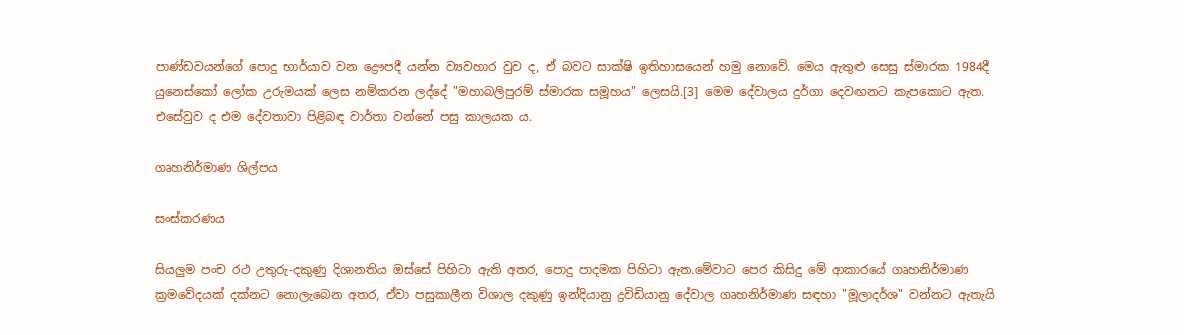පාණ්ඩවයන්ගේ පොදු භාර්යාව වන ද්‍රෞපදී යන්න ව්‍යවහාර වුව ද, ඒ බවට සාක්ෂි ඉතිහාසයෙන් හමු නොවේ. මෙය ඇතුළු සෙසු ස්මාරක 1984දී යුනෙස්කෝ ලෝක උරුමයක් ලෙස නම්කරන ලද්දේ "මහාබලිපුරම් ස්මාරක සමූහය" ලෙසයි.[3] මෙම දේවාලය දුර්ගා දෙවඟනට කැපකොට ඇත. එසේවුව ද එම දේවතාවා පිළිබඳ වාර්තා වන්නේ පසු කාලයක ය.

ගෘහනිර්මාණ ශිල්පය

සංස්කරණය

සියලුම පංච රථ උතුරු-දකුණු දිශානතිය ඔස්සේ පිහිටා ඇති අතර, පොදු පාදමක පිහිටා ඇත.මේවාට පෙර කිසිදු මේ ආකාරයේ ගෘහනිර්මාණ ක්‍රමවේදයක් දක්නට නොලැබෙන අතර, ඒවා පසුකාලීන විශාල දකුණු ඉන්දියානු ද්‍රවිඩියානු දේවාල ගෘහනිර්මාණ සඳහා "මූලාදර්ශ" වන්නට ඇතැයි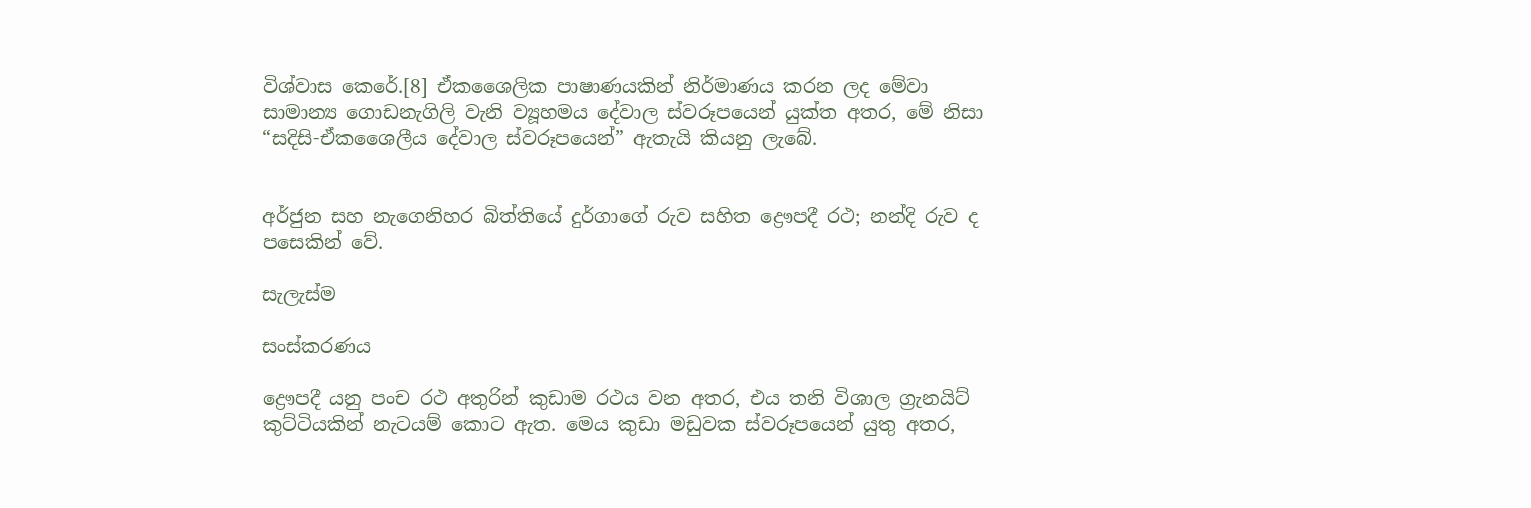විශ්වාස කෙරේ.[8] ඒකශෛලික පාෂාණයකින් නිර්මාණය කරන ලද මේවා සාමාන්‍ය ගොඩනැගිලි වැනි ව්‍යූහමය දේවාල ස්වරූපයෙන් යුක්ත අතර, මේ නිසා “සදිසි-ඒකශෛලීය දේවාල ස්වරූපයෙන්” ඇතැයි කියනු ලැබේ.


අර්ජුන සහ නැගෙනිහර බිත්තියේ දුර්ගාගේ රුව සහිත ද්‍රෞපදී රථ; නන්දි රුව ද පසෙකින් වේ.

සැලැස්ම

සංස්කරණය

ද්‍රෞපදී යනු පංච රථ අතුරින් කුඩාම රථය වන අතර, එය තනි විශාල ග්‍රැනයිට් කුට්ටියකින් නැටයම් කොට ඇත. මෙය කුඩා මඩුවක ස්වරූපයෙන් යුතු අතර,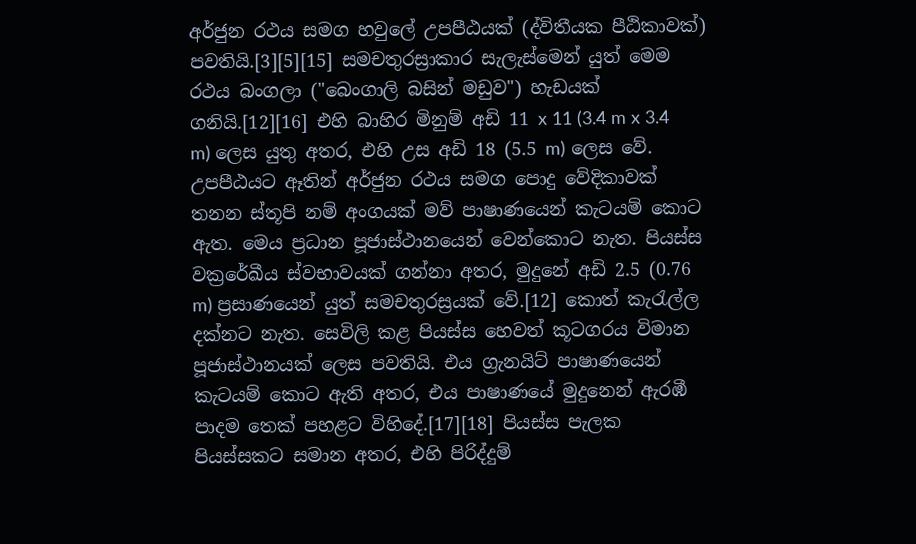අර්ජුන රථය සමග හවුලේ උපපීඨයක් (ද්විතීයක පීඨිකාවක්) පවතියි.[3][5][15] සමචතුරස්‍රාකාර සැලැස්මෙන් යුත් මෙම රථය බංගලා ("බෙංගාලි බසින් මඩුව") හැඩයක් ගනියි.[12][16] එහි බාහිර මිනුම් අඩි 11 x 11 (3.4 m x 3.4 m) ලෙස යුතු අතර, එහි උස අඩි 18 (5.5 m) ලෙස වේ. උපපීඨයට ඈතින් අර්ජුන රථය සමග පොදු වේදිකාවක් තනන ස්තූපි නම් අංගයක් මව් පාෂාණයෙන් ‍කැටයම් කොට ඇත. මෙය ප්‍රධාන පූජාස්ථානයෙන් වෙන්කොට නැත. පියස්ස වක්‍රරේඛීය ස්වභාවයක් ගන්නා අතර, මුදුනේ අඩි 2.5 (0.76 m) ප්‍රසාණයෙන් යුත් සමචතුරස්‍රයක් වේ.[12] කොත් කැරැල්ල දක්නට නැත. සෙවිලි කළ පියස්ස හෙවත් කූටගරය විමාන පූජාස්ථානයක් ලෙස පවතියි. එය ග්‍රැනයිට් පාෂාණයෙන් කැටයම් කොට ඇති අතර, එය පාෂාණයේ මුදුනෙන් ඇරඹී පාදම තෙක් පහළට විහිදේ.[17][18] පියස්ස පැලක පියස්සකට සමාන අතර, එහි පිරිද්දුම්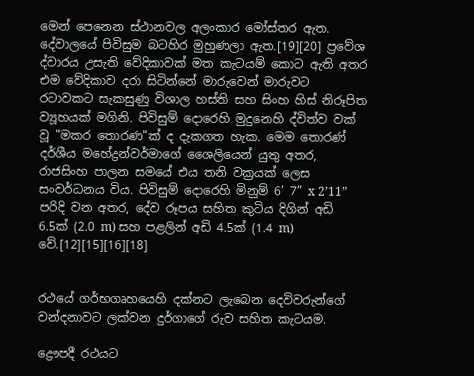මෙන් පෙනෙන ස්ථානවල අලංකාර මෝස්තර ඇත. දේවාලයේ පිවිසුම බටහිර මුහුණලා ඇත.[19][20] ප්‍රවේශ ද්වාරය උසැති වේදිකාවක් මත කැටයම් කොට ඇති අතර එම වේදිකාව දරා සිටින්නේ මාරුවෙන් මාරුවට රටාවකට සැකසුණු විශාල හස්ති සහ සිංහ හිස් නිරූපිත ව්‍යූහයක් මගිනි. පිවිසුම් දොරෙහි මුදුනෙහි ද්විත්ව වක් වූ "මකර තොරණ"ක් ද දැකගත හැක. මෙම තොරණ් දර්ශීය මහේද්‍රන්වර්මාගේ ශෛලියෙන් යුතු අතර, රාජසිංහ පාලන සමයේ එය තනි වක්‍රයක් ලෙස සංවර්ධනය විය. පිවිසුම් දොරෙහි මිනුම් 6’ 7” x 2’11” පරිදි වන අතර, දේව රූපය සහිත කුටිය දිගින් අඩි 6.5ක් (2.0 m) සහ පළලින් අඩි 4.5ක් (1.4 m) වේ.[12][15][16][18]


රථයේ ගර්භගෘහයෙහි දක්නට ලැබෙන දෙවිවරුන්ගේ වන්දනාවට ලක්වන දුර්ගාගේ රුව සහිත කැටයම.

ද්‍රෞපදී රථයට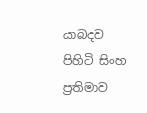යාබදව පිහිටි සිංහ ප්‍රතිමාව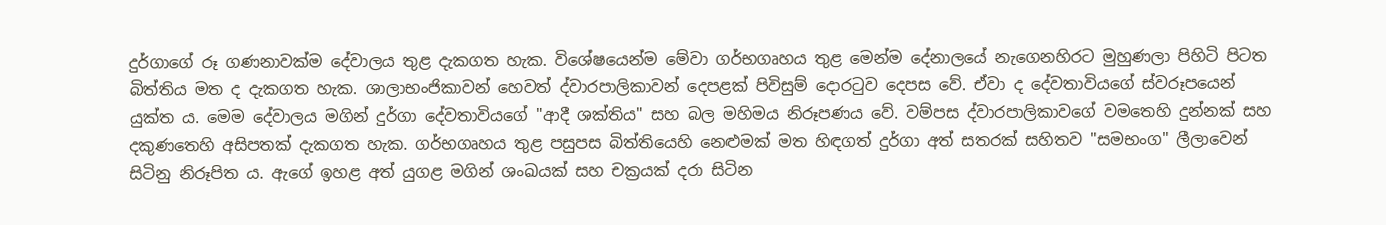දුර්ගාගේ රූ ගණනාවක්ම දේවාලය තුළ දැකගත හැක. විශේෂයෙන්ම මේවා ගර්භගෘහය තුළ මෙන්ම දේනාලයේ නැගෙනහිරට මුහුණලා පිහිටි පිටත බිත්තිය මත ද දැකගත හැක. ශාලාභංජිකාවන් හෙවත් ද්වාරපාලිකාවන් දෙපළක් පිවිසුම් දොරටුව දෙපස වේ. ඒවා ද දේවතාවියගේ ස්වරූපයෙන් යුක්ත ය. මෙම දේවාලය මගින් දුර්ගා දේවතාවියගේ "ආදී ශක්තිය" සහ බල මහිමය නිරූපණය වේ. වම්පස ද්වාරපාලිකාවගේ වමතෙහි දුන්නක් සහ දකුණතෙහි අසිපතක් දැකගත හැක. ගර්භගෘහය තුළ පසුපස බිත්තියෙහි නෙළුමක් මත හිඳගත් දුර්ගා අත් සතරක් සහිතව "සමභංග" ලීලාවෙන් සිටිනු නිරූපිත ය. ඇගේ ඉහළ අත් යුගළ මගින් ශංඛයක් සහ චක්‍රයක් දරා සිටින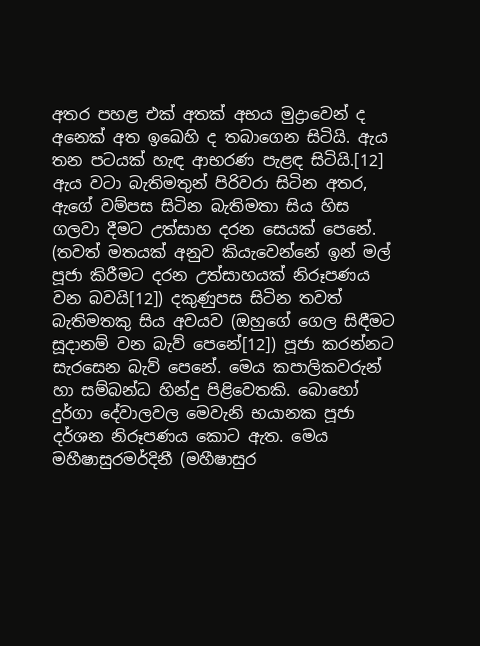අතර පහළ එක් අතක් අභය මුද්‍රාවෙන් ද අනෙක් අත ඉඛෙහි ද තබාගෙන සිටියි. ඇය තන පටයක් හැඳ ආභරණ පැළඳ සිටියි.[12] ඇය වටා බැතිමතුන් පිරිවරා සිටින අතර, ඇගේ වම්පස සිටින බැතිමතා සිය හිස ගලවා දීමට උත්සාහ දරන සෙයක් පෙනේ. (තවත් මතයක් අනුව කියැවෙන්නේ ඉන් මල් පූජා කිරීමට දරන උත්සාහයක් නිරූපණය වන බවයි[12]) දකුණුපස සිටින තවත් බැතිමතකු සිය අවයව (ඔහුගේ ගෙල සිඳීමට සූදානම් වන බැව් පෙනේ[12]) පූජා කරන්නට සැරසෙන බැව් පෙනේ. මෙය කපාලිකවරුන් හා සම්බන්ධ හින්දු පිළිවෙතකි. බොහෝ දුර්ගා දේවාලවල මෙවැනි භයානක පූජා දර්ශන නිරූපණය කොට ඇත. මෙය මහීෂාසුරමර්දිනී (මහීෂාසුර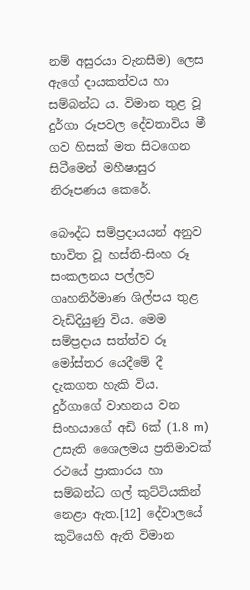නම් අසුරයා වැනසීම) ලෙස ඇගේ දායකත්වය හා සම්බන්ධ ය. විමාන තුළ වූ දුර්ගා රූපවල දේවතාවිය මී ගව හිසක් මත සිටගෙන සිටීමෙන් මහීෂාසුර නිරූපණය කෙරේ.

බෞද්ධ සම්ප්‍රදායයන් අනුව භාවිත වූ හස්ති-සිංහ රූ සංකලනය පල්ලව ගෘහනිර්මාණ ශිල්පය තුළ වැඩිදියුණු විය. මෙම සම්ප්‍රදාය සත්ත්ව රූ මෝස්තර යෙදීමේ දී දැකගත හැකි විය. දුර්ගාගේ වාහනය වන සිංහයාගේ අඩි 6ක් (1.8 m) උසැති ශෛලමය ප්‍රතිමාවක් රථයේ ප්‍රාකාරය හා සම්බන්ධ ගල් කුට්ටියකින් නෙළා ඇත.[12] දේවාලයේ කුටියෙහි ඇති විමාන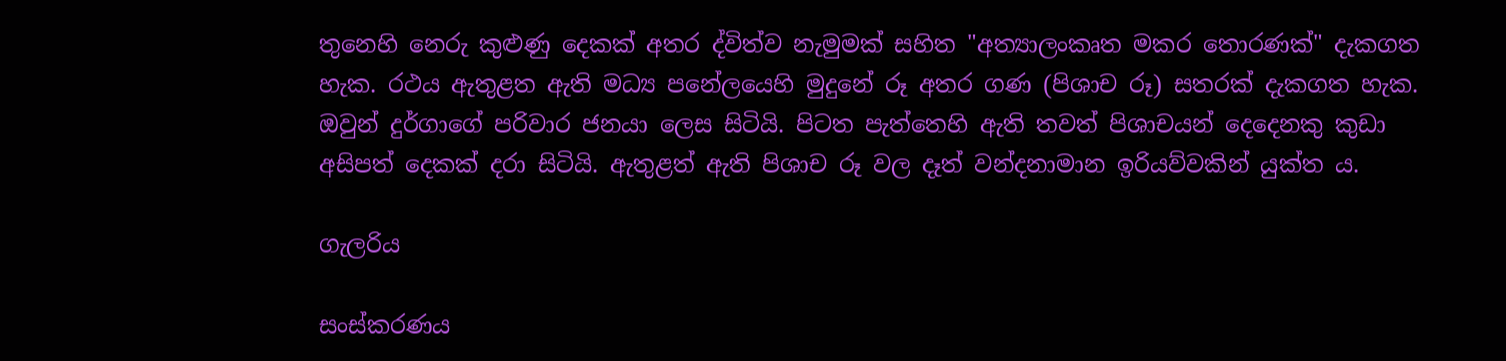තුනෙහි නෙරු කුළුණු දෙකක් අතර ද්විත්ව නැමුමක් සහිත "අත්‍යාලංකෘත මකර තොරණක්" දැකගත හැක. රථය ඇතුළත ඇති මධ්‍ය පනේ‍ලයෙහි මුදුනේ රූ අතර ගණ (පිශාච රූ) සතරක් දැකගත හැක. ඔවුන් දුර්ගාගේ පරිවාර ජනයා ලෙස සිටියි. පිටත පැත්තෙහි ඇති තවත් පිශාචයන් දෙදෙනකු කුඩා අසිපත් දෙකක් දරා සිටියි. ඇතුළත් ඇති පිශාච රූ වල දෑත් වන්දනාමාන ඉරියව්වකින් යුක්ත ය.

ගැලරිය

සංස්කරණය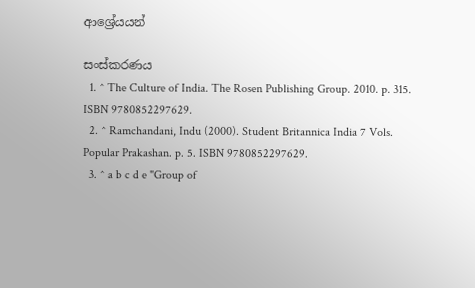ආශ්‍රේයයන්

සංස්කරණය
  1. ^ The Culture of India. The Rosen Publishing Group. 2010. p. 315. ISBN 9780852297629.
  2. ^ Ramchandani, Indu (2000). Student Britannica India 7 Vols. Popular Prakashan. p. 5. ISBN 9780852297629.
  3. ^ a b c d e "Group of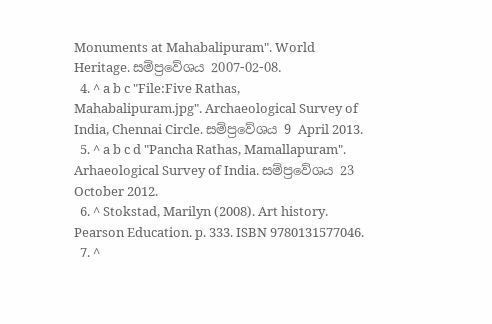Monuments at Mahabalipuram". World Heritage. සම්ප්‍රවේශය 2007-02-08.
  4. ^ a b c "File:Five Rathas, Mahabalipuram.jpg". Archaeological Survey of India, Chennai Circle. සම්ප්‍රවේශය 9 April 2013.
  5. ^ a b c d "Pancha Rathas, Mamallapuram". Arhaeological Survey of India. සම්ප්‍රවේශය 23 October 2012.
  6. ^ Stokstad, Marilyn (2008). Art history. Pearson Education. p. 333. ISBN 9780131577046.
  7. ^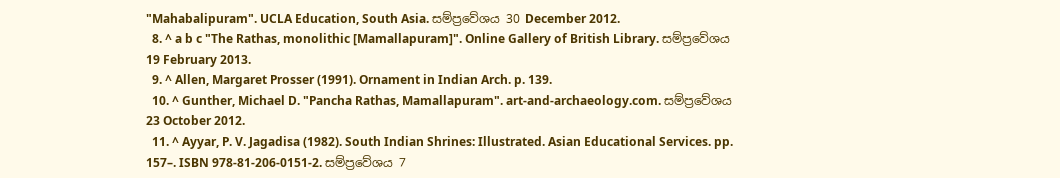"Mahabalipuram". UCLA Education, South Asia. සම්ප්‍රවේශය 30 December 2012.
  8. ^ a b c "The Rathas, monolithic [Mamallapuram]". Online Gallery of British Library. සම්ප්‍රවේශය 19 February 2013.
  9. ^ Allen, Margaret Prosser (1991). Ornament in Indian Arch. p. 139.
  10. ^ Gunther, Michael D. "Pancha Rathas, Mamallapuram". art-and-archaeology.com. සම්ප්‍රවේශය 23 October 2012.
  11. ^ Ayyar, P. V. Jagadisa (1982). South Indian Shrines: Illustrated. Asian Educational Services. pp. 157–. ISBN 978-81-206-0151-2. සම්ප්‍රවේශය 7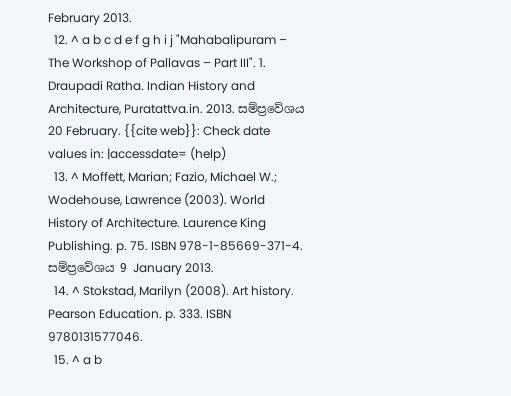February 2013.
  12. ^ a b c d e f g h i j "Mahabalipuram – The Workshop of Pallavas – Part III". 1. Draupadi Ratha. Indian History and Architecture, Puratattva.in. 2013. සම්ප්‍රවේශය 20 February. {{cite web}}: Check date values in: |accessdate= (help)
  13. ^ Moffett, Marian; Fazio, Michael W.; Wodehouse, Lawrence (2003). World History of Architecture. Laurence King Publishing. p. 75. ISBN 978-1-85669-371-4. සම්ප්‍රවේශය 9 January 2013.
  14. ^ Stokstad, Marilyn (2008). Art history. Pearson Education. p. 333. ISBN 9780131577046.
  15. ^ a b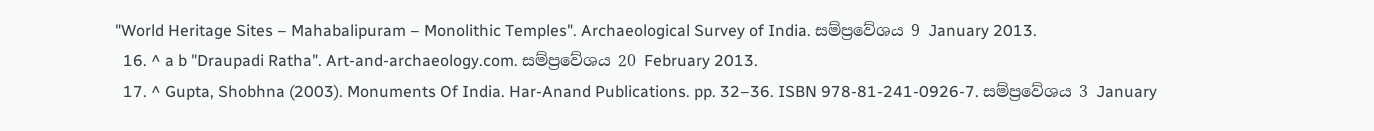"World Heritage Sites – Mahabalipuram – Monolithic Temples". Archaeological Survey of India. සම්ප්‍රවේශය 9 January 2013.
  16. ^ a b "Draupadi Ratha". Art-and-archaeology.com. සම්ප්‍රවේශය 20 February 2013.
  17. ^ Gupta, Shobhna (2003). Monuments Of India. Har-Anand Publications. pp. 32–36. ISBN 978-81-241-0926-7. සම්ප්‍රවේශය 3 January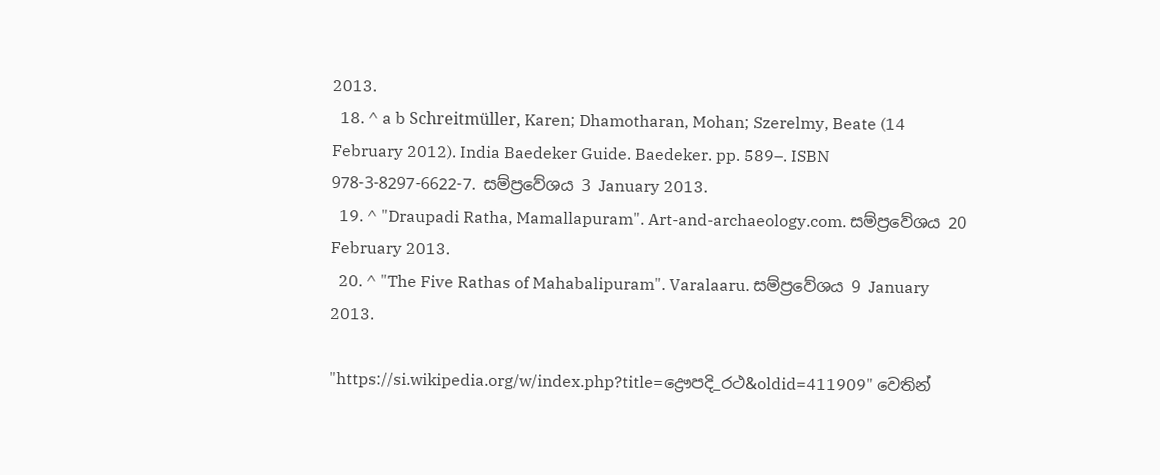2013.
  18. ^ a b Schreitmüller, Karen; Dhamotharan, Mohan; Szerelmy, Beate (14 February 2012). India Baedeker Guide. Baedeker. pp. 589–. ISBN 978-3-8297-6622-7. සම්ප්‍රවේශය 3 January 2013.
  19. ^ "Draupadi Ratha, Mamallapuram". Art-and-archaeology.com. සම්ප්‍රවේශය 20 February 2013.
  20. ^ "The Five Rathas of Mahabalipuram". Varalaaru. සම්ප්‍රවේශය 9 January 2013.

"https://si.wikipedia.org/w/index.php?title=ද්‍රෞපදි_රථ&oldid=411909" වෙතින්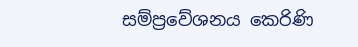සම්ප්‍රවේශනය කෙරිණි